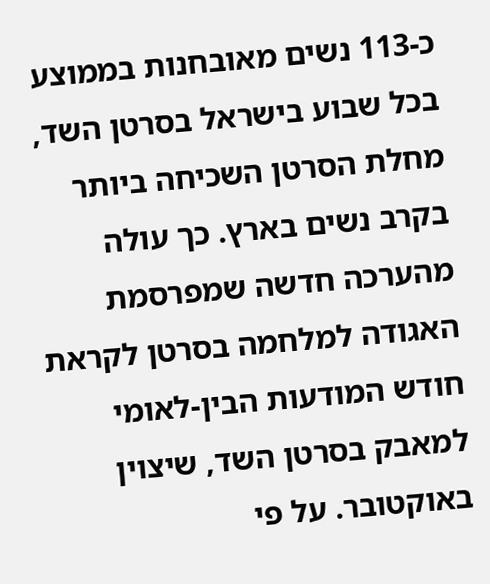כ-113 נשים מאובחנות בממוצע בכל שבוע בישראל בסרטן השד, מחלת הסרטן השכיחה ביותר בקרב נשים בארץ. כך עולה מהערכה חדשה שמפרסמת האגודה למלחמה בסרטן לקראת חודש המודעות הבין-לאומי למאבק בסרטן השד, שיצוין באוקטובר. על פי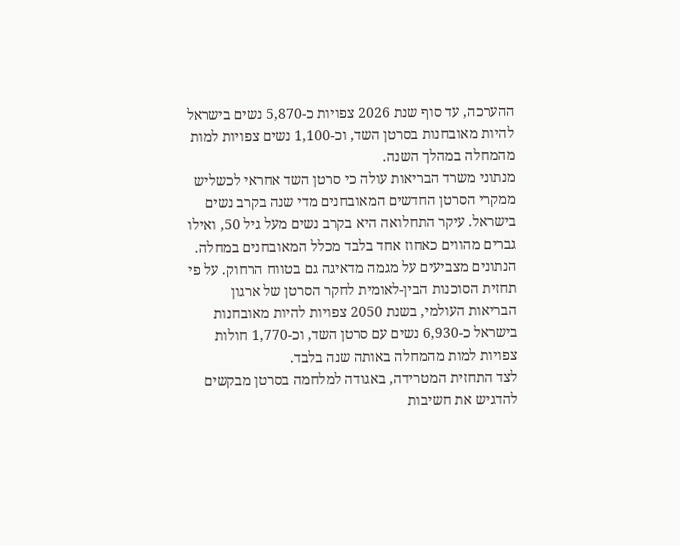ההערכה, עד סוף שנת 2026 צפויות כ-5,870 נשים בישראל להיות מאובחנות בסרטן השד, וכ-1,100 נשים צפויות למות מהמחלה במהלך השנה.
מנתוני משרד הבריאות עולה כי סרטן השד אחראי לכשליש ממקרי הסרטן החדשים המאובחנים מדי שנה בקרב נשים בישראל. עיקר התחלואה היא בקרב נשים מעל גיל 50, ואילו גברים מהווים כאחוז אחד בלבד מכלל המאובחנים במחלה.
הנתונים מצביעים על מגמה מדאיגה גם בטווח הרחוק. על פי תחזית הסוכנות הבין-לאומית לחקר הסרטן של ארגון הבריאות העולמי, בשנת 2050 צפויות להיות מאובחנות בישראל כ-6,930 נשים עם סרטן השד, וכ-1,770 חולות צפויות למות מהמחלה באותה שנה בלבד.
לצד התחזית המטרידה, באגודה למלחמה בסרטן מבקשים להדגיש את חשיבות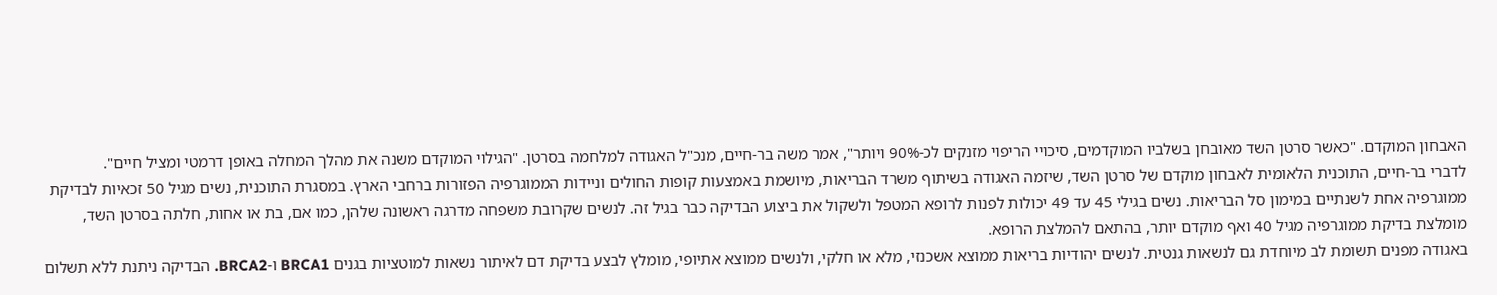האבחון המוקדם. "כאשר סרטן השד מאובחן בשלביו המוקדמים, סיכויי הריפוי מזנקים לכ-90% ויותר", אמר משה בר-חיים, מנכ"ל האגודה למלחמה בסרטן. "הגילוי המוקדם משנה את מהלך המחלה באופן דרמטי ומציל חיים".
לדברי בר-חיים, התוכנית הלאומית לאבחון מוקדם של סרטן השד, שיזמה האגודה בשיתוף משרד הבריאות, מיושמת באמצעות קופות החולים וניידות הממוגרפיה הפזורות ברחבי הארץ. במסגרת התוכנית, נשים מגיל 50 זכאיות לבדיקת ממוגרפיה אחת לשנתיים במימון סל הבריאות. נשים בגילי 45 עד 49 יכולות לפנות לרופא המטפל ולשקול את ביצוע הבדיקה כבר בגיל זה. לנשים שקרובת משפחה מדרגה ראשונה שלהן, כמו אם, בת או אחות, חלתה בסרטן השד, מומלצת בדיקת ממוגרפיה מגיל 40 ואף מוקדם יותר, בהתאם להמלצת הרופא.
באגודה מפנים תשומת לב מיוחדת גם לנשאות גנטית. לנשים יהודיות בריאות ממוצא אשכנזי, מלא או חלקי, ולנשים ממוצא אתיופי, מומלץ לבצע בדיקת דם לאיתור נשאות למוטציות בגנים BRCA1 ו-BRCA2. הבדיקה ניתנת ללא תשלום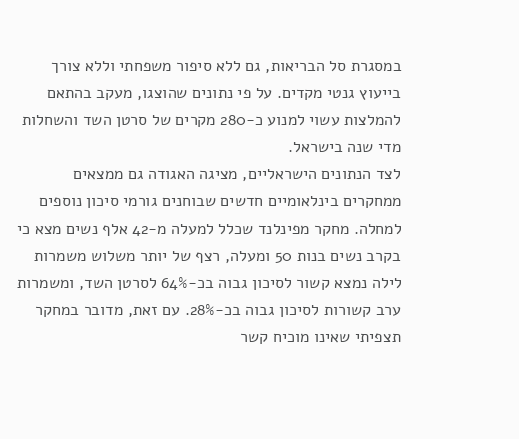במסגרת סל הבריאות, גם ללא סיפור משפחתי וללא צורך בייעוץ גנטי מקדים. על פי נתונים שהוצגו, מעקב בהתאם להמלצות עשוי למנוע כ-280 מקרים של סרטן השד והשחלות מדי שנה בישראל.
לצד הנתונים הישראליים, מציגה האגודה גם ממצאים ממחקרים בינלאומיים חדשים שבוחנים גורמי סיכון נוספים למחלה. מחקר מפינלנד שכלל למעלה מ-42 אלף נשים מצא כי בקרב נשים בנות 50 ומעלה, רצף של יותר משלוש משמרות לילה נמצא קשור לסיכון גבוה בכ-64% לסרטן השד, ומשמרות ערב קשורות לסיכון גבוה בכ-28%. עם זאת, מדובר במחקר תצפיתי שאינו מוכיח קשר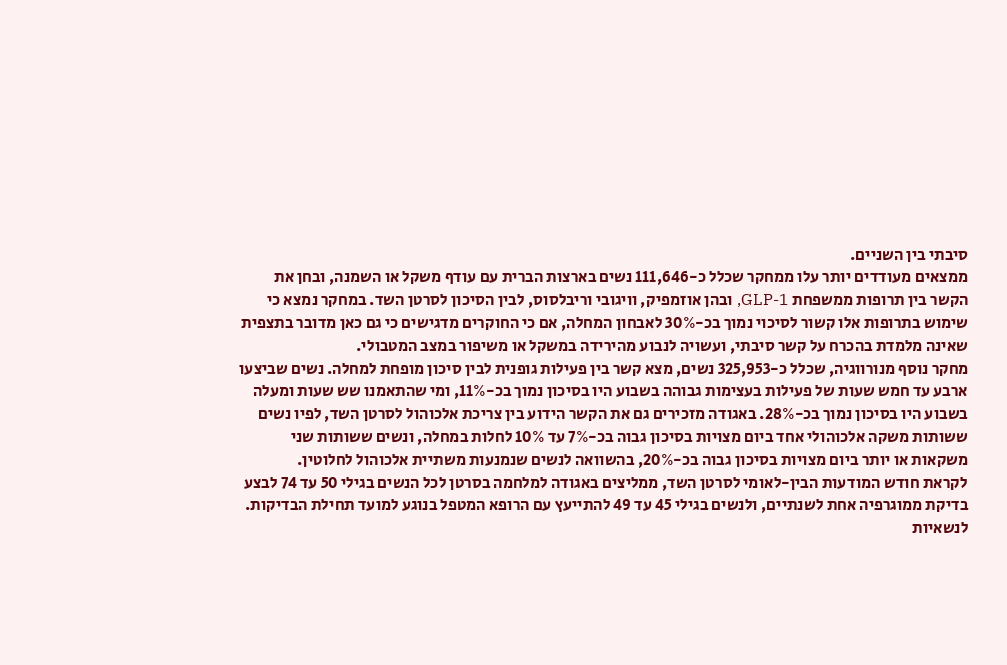סיבתי בין השניים.
ממצאים מעודדים יותר עלו ממחקר שכלל כ-111,646 נשים בארצות הברית עם עודף משקל או השמנה, ובחן את הקשר בין תרופות ממשפחת GLP-1, ובהן אוזמפיק, וויגובי וריבלסוס, לבין הסיכון לסרטן השד. במחקר נמצא כי שימוש בתרופות אלו קשור לסיכוי נמוך בכ-30% לאבחון המחלה, אם כי החוקרים מדגישים כי גם כאן מדובר בתצפית שאינה מלמדת בהכרח על קשר סיבתי, ועשויה לנבוע מהירידה במשקל או משיפור במצב המטבולי.
מחקר נוסף מנורווגיה, שכלל כ-325,953 נשים, מצא קשר בין פעילות גופנית לבין סיכון מופחת למחלה. נשים שביצעו ארבע עד חמש שעות של פעילות בעצימות גבוהה בשבוע היו בסיכון נמוך בכ-11%, ומי שהתאמנו שש שעות ומעלה בשבוע היו בסיכון נמוך בכ-28%. באגודה מזכירים גם את הקשר הידוע בין צריכת אלכוהול לסרטן השד, לפיו נשים ששותות משקה אלכוהולי אחד ביום מצויות בסיכון גבוה בכ-7% עד 10% לחלות במחלה, ונשים ששותות שני משקאות או יותר ביום מצויות בסיכון גבוה בכ-20%, בהשוואה לנשים שנמנעות משתיית אלכוהול לחלוטין.
לקראת חודש המודעות הבין-לאומי לסרטן השד, ממליצים באגודה למלחמה בסרטן לכל הנשים בגילי 50 עד 74 לבצע בדיקת ממוגרפיה אחת לשנתיים, ולנשים בגילי 45 עד 49 להתייעץ עם הרופא המטפל בנוגע למועד תחילת הבדיקות. לנשאיות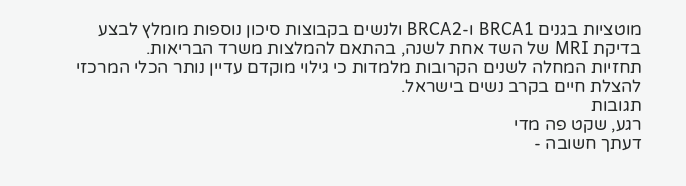מוטציות בגנים BRCA1 ו-BRCA2 ולנשים בקבוצות סיכון נוספות מומלץ לבצע בדיקת MRI של השד אחת לשנה, בהתאם להמלצות משרד הבריאות.
תחזיות המחלה לשנים הקרובות מלמדות כי גילוי מוקדם עדיין נותר הכלי המרכזי להצלת חיים בקרב נשים בישראל.
תגובות
רגע, שקט פה מדי
דעתך חשובה -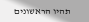תהיו הראשונים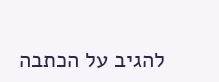להגיב על הכתבה